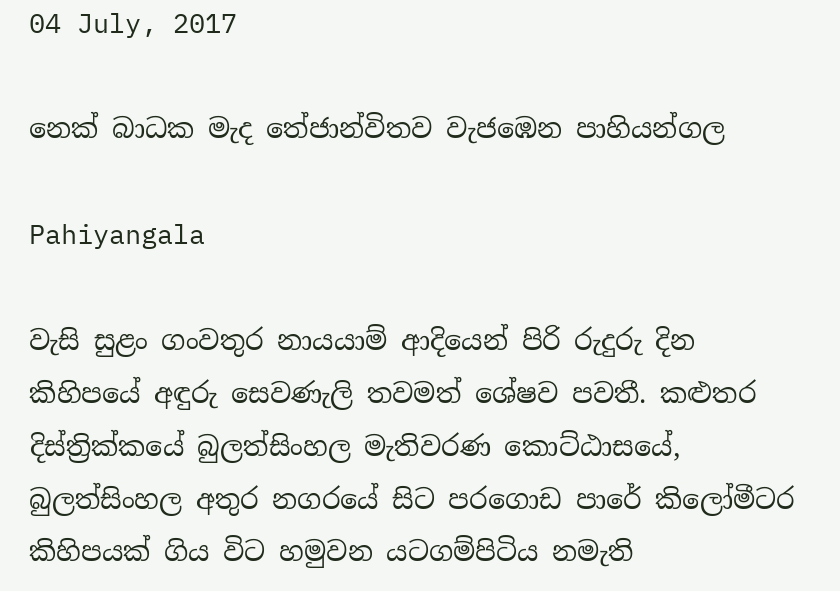04 July, 2017

නෙක් බාධක මැද තේජාන්විතව වැජඹෙන පාහියන්ගල

Pahiyangala

වැසි සුළං ගංවතුර නායයාම් ආදියෙන් පිරි රුදුරු දින කිහිපයේ අඳුරු සෙවණැලි තවමත් ශේෂව පවතී. කළුතර දිස්ත්‍රික්කයේ බුලත්සිංහල මැතිවරණ කොට්ඨාසයේ, බුලත්සිංහල අතුර නගරයේ සිට පරගොඩ පාරේ කිලෝමීටර කිහිපයක් ගිය විට හමුවන යටගම්පිටිය නමැති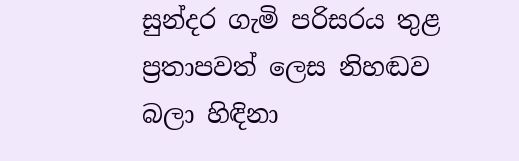සුන්දර ගැමි පරිසරය තුළ ප්‍රතාපවත් ලෙස නිහඬව බලා හිඳිනා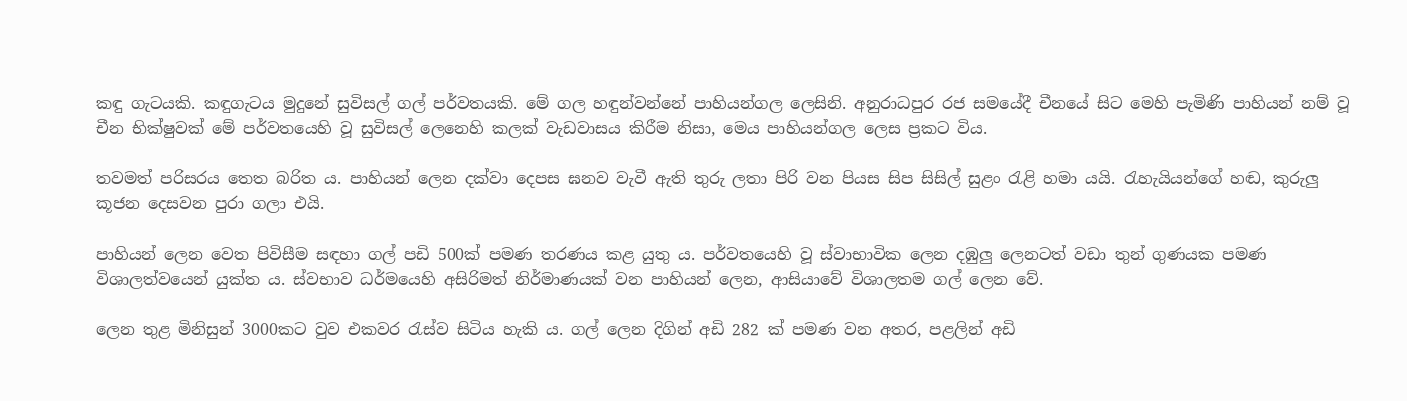කඳු ගැටයකි. කඳුගැටය මුදුනේ සුවිසල් ගල් පර්වතයකි. මේ ගල හඳුන්වන්නේ පාහියන්ගල ලෙසිනි. අනුරාධපුර රජ සමයේදී චීනයේ සිට මෙහි පැමිණි පාහියන් නම් වූ චීන භික්ෂුවක් මේ පර්වතයෙහි වූ සුවිසල් ලෙනෙහි කලක් වැඩවාසය කිරීම නිසා, මෙය පාහියන්ගල ලෙස ප්‍රකට විය.

තවමත් පරිසරය තෙත බරිත ය. පාහියන් ලෙන දක්වා දෙපස ඝනව වැවී ඇති තුරු ලතා පිරි වන පියස සිප සිසිල් සුළං රැළි හමා යයි. රැහැයියන්ගේ හඬ, කුරුලු කූජන දෙසවන පුරා ගලා එයි.

පාහියන් ලෙන වෙත පිවිසීම සඳහා ගල් පඩි 500ක් පමණ තරණය කළ යුතු ය. පර්වතයෙහි වූ ස්වාභාවික ලෙන දඹුලු ලෙනටත් වඩා තුන් ගුණයක පමණ විශාලත්වයෙන් යුක්ත ය. ස්වභාව ධර්මයෙහි අසිරිමත් නිර්මාණයක් වන පාහියන් ලෙන, ආසියාවේ විශාලතම ගල් ලෙන වේ.

ලෙන තුළ මිනිසුන් 3000කට වුව එකවර රැස්ව සිටිය හැකි ය. ගල් ලෙන දිගින් අඩි 282 ක් පමණ වන අතර, පළලින් අඩි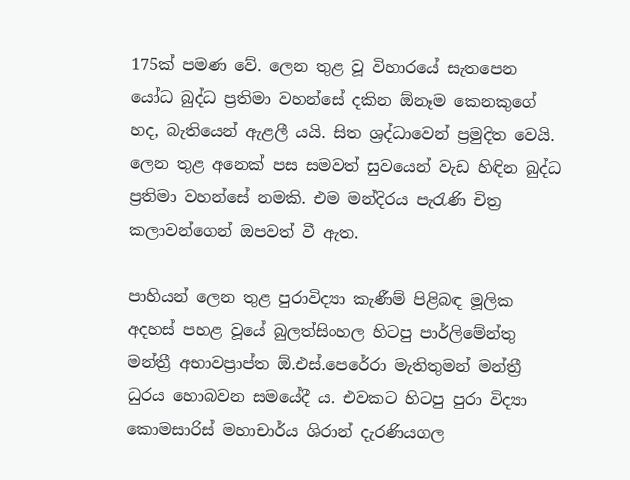175ක් පමණ වේ. ලෙන තුළ වූ විහාරයේ සැතපෙන යෝධ බුද්ධ ප්‍රතිමා වහන්සේ දකින ඕනෑම කෙනකුගේ හද, බැතියෙන් ඇළලී යයි. සිත ශ්‍රද්ධාවෙන් ප්‍රමුදිත වෙයි. ලෙන තුළ අනෙක් පස සමවත් සුවයෙන් වැඩ හිඳින බුද්ධ ප්‍රතිමා වහන්සේ නමකි. එම මන්දිරය පැරැණි චිත්‍ර කලාවන්ගෙන් ඔපවත් වී ඇත.

පාහියන් ලෙන තුළ පුරාවිද්‍යා කැණීම් පිළිබඳ මූලික අදහස් පහළ වූයේ බුලත්සිංහල හිටපු පාර්ලිමේන්තු මන්ත්‍රී අභාවප්‍රාප්ත ඕ.එස්.පෙරේරා මැතිතුමන් මන්ත්‍රී ධුරය හොබවන සමයේදී ය. එවකට හිටපු පුරා විද්‍යා කොමසාරිස් මහාචාර්ය ශිරාන් දැරණියගල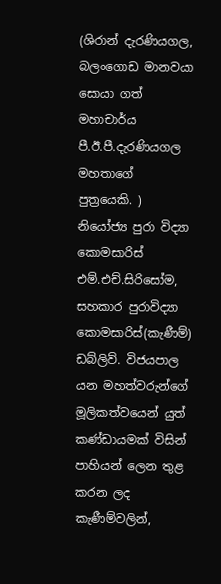(ශිරාන් දැරණියගල, බලංගොඩ මානවයා සොයා ගත් මහාචාර්ය පී.ඊ.පී.දැරණියගල මහතාගේ පුත්‍රයෙකි. ) නියෝජ්‍ය පුරා විද්‍යා කොමසාරිස් එම්.එච්.සිරිසෝම, සහකාර පුරාවිද්‍යා කොමසාරිස්(කැණීම්) ඩබ්ලිව්. විජයපාල යන මහත්වරුන්ගේ මූලිකත්වයෙන් යුත් කණ්ඩායමක් විසින් පාහියන් ලෙන තුළ කරන ලද කැණීම්වලින්,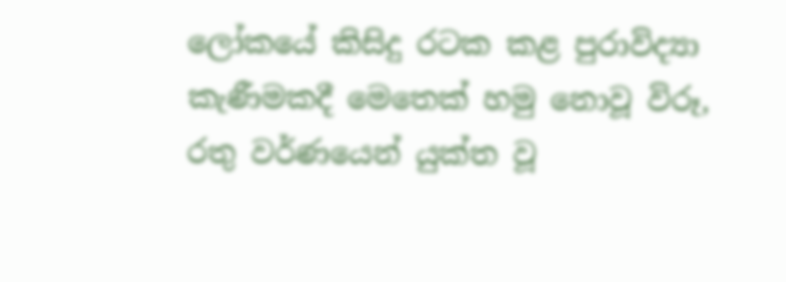ලෝකයේ කිසිදු රටක කළ පුරාවිද්‍යා කැණීමකදී මෙතෙක් හමු නොවූ විරූ, රතු වර්ණයෙන් යුක්ත වූ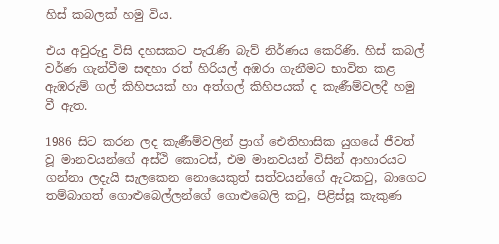හිස් කබලක් හමු විය.

එය අවුරුදු විසි දහසකට පැරැණි බැව් නිර්ණය කෙරිණි. හිස් කබල් වර්ණ ගැන්වීම සඳහා රත් හිරියල් අඹරා ගැනීමට භාවිත කළ ඇඹරුම් ගල් කිහිපයක් හා අත්ගල් කිහිපයක් ද කැණීම්වලදී හමු වී ඇත.

1986 සිට කරන ලද කැණීම්වලින් ප්‍රාග් ඓතිහාසික යුගයේ ජීවත් වූ මානවයන්ගේ අස්ථි කොටස්, එම මානවයන් විසින් ආහාරයට ගන්නා ලදැයි සැලකෙන නොයෙකුත් සත්වයන්ගේ ඇටකටු, බාගෙට තම්බාගත් ගොළුබෙල්ලන්ගේ ගොළුබෙලි කටු, පිළිස්සූ කැකුණ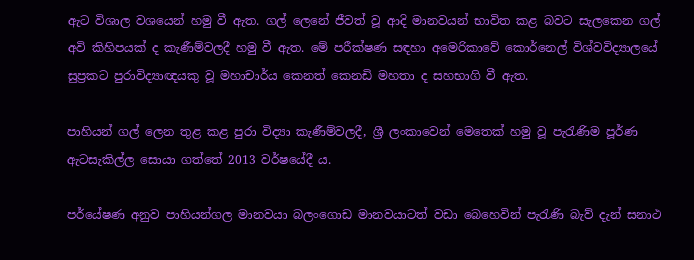ඇට විශාල වශයෙන් හමු වී ඇත. ගල් ලෙනේ ජීවත් වූ ආදි මානවයන් භාවිත කළ බවට සැලකෙන ගල් අවි කිහිපයක් ද කැණීම්වලදී හමු වී ඇත. මේ පරීක්ෂණ සඳහා අමෙරිකාවේ කොර්නෙල් විශ්වවිද්‍යාලයේ සුප්‍රකට පුරාවිද්‍යාඥයකු වූ මහාචාර්ය කෙනත් කෙනඩි මහතා ද සහභාගි වී ඇත.

පාහියන් ගල් ලෙන තුළ කළ පුරා විද්‍යා කැණීම්වලදී, ශ්‍රී ලංකාවෙන් මෙතෙක් හමු වූ පැරැණිම පූර්ණ ඇටසැකිල්ල සොයා ගත්තේ 2013 වර්ෂයේදී ය.

පර්යේෂණ අනුව පාහියන්ගල මානවයා බලංගොඩ මානවයාටත් වඩා බෙහෙවින් පැරැණි බැව් දැන් සනාථ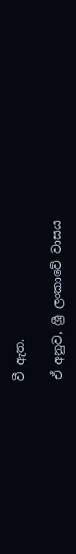වී ඇත.

ඒ අනුව, ශ්‍රී ලංකාවේ වාසය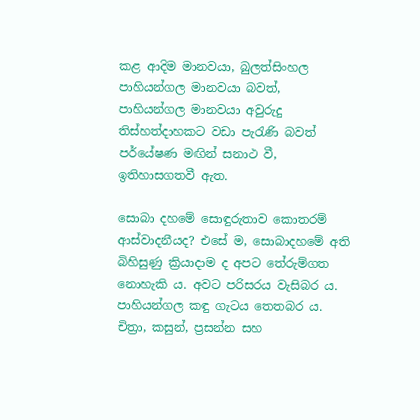කළ ආදිම මානවයා, බුලත්සිංහල පාහියන්ගල මානවයා බවත්, පාහියන්ගල මානවයා අවුරුදු තිස්හත්දාහකට වඩා පැරැණි බවත් පර්යේෂණ මඟින් සනාථ වී, ඉතිහාසගතවී ඇත.

සොබා දහමේ සොඳුරුතාව කොතරම් ආස්වාදනීයද? එසේ ම, සොබාදහමේ අති බිහිසුණු ක්‍රියාදාම ද අපට තේරුම්ගත නොහැකි ය. අවට පරිසරය වැසිබර ය. පාහියන්ගල කඳු ගැටය තෙතබර ය. චිත්‍රා, කසුන්, ප්‍රසන්න සහ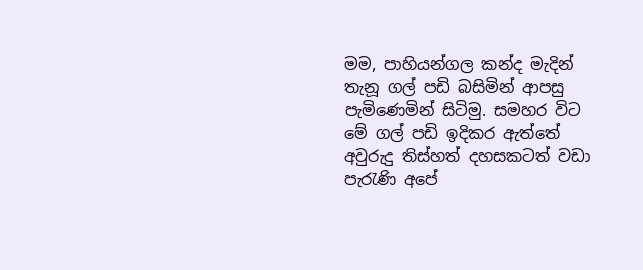මම, පාහියන්ගල කන්ද මැදින් තැනූ ගල් පඩි බසිමින් ආපසු පැමි‍ණෙමින් සිටිමු. සමහර විට මේ ගල් පඩි ඉදිකර ඇත්තේ අවුරුදු තිස්හත් දහසකටත් වඩා පැරැණි අපේ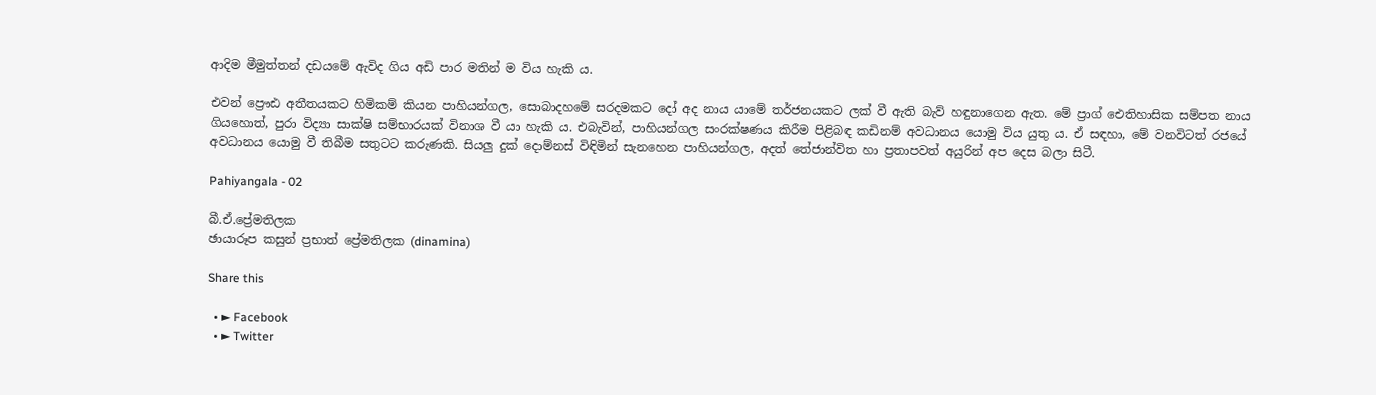ආදිම මීමුත්තන් දඩයමේ ඇවිද ගිය අඩි පාර මතින් ම විය හැකි ය.

එවන් ප්‍රෞඪ අතීතයකට හිමිකම් කියන පාහියන්ගල, සොබාදහමේ සරදමකට දෝ අද නාය යාමේ තර්ජනයකට ලක් වී ඇති බැව් හඳුනාගෙන ඇත. මේ ප්‍රාග් ඓතිහාසික සම්පත නාය ගියහොත්, පුරා විද්‍යා සාක්ෂි සම්භාරයක් විනාශ වී යා හැකි ය. එබැවින්, පාහියන්ගල සංරක්ෂණය කිරීම පිළිබඳ කඩිනම් අවධානය යොමු විය යුතු ය. ඒ සඳහා, මේ වනවිටත් රජයේ අවධානය යොමු වී තිබීම සතුටට කරුණකි. සියලු දුක් දොම්නස් විඳිමින් සැනහෙන පාහියන්ගල, අදත් තේජාන්විත හා ප්‍රතාපවත් අයුරින් අප දෙස බලා සිටී.

Pahiyangala - 02

බී.ඒ.ප්‍රේමතිලක
ඡායාරූප කසුන් ප්‍රභාත් ප්‍රේමතිලක (dinamina)

Share this

  • ► Facebook
  • ► Twitter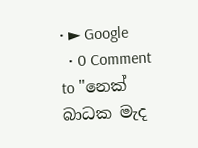• ► Google
  • 0 Comment to "නෙක් බාධක මැද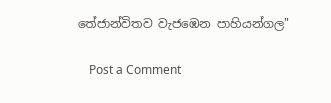තේජාන්විතව වැජඹෙන පාහියන්ගල"

    Post a Comment